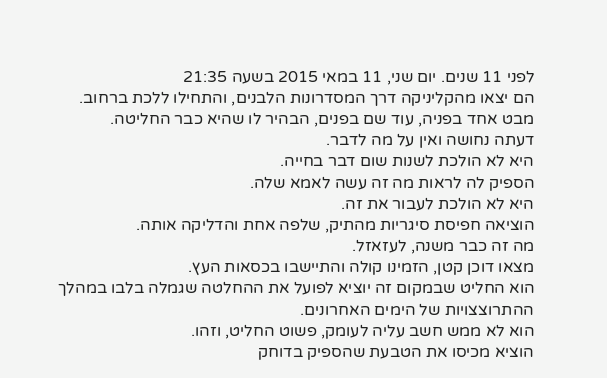לפני 11 שנים. יום שני, 11 במאי 2015 בשעה 21:35
הם יצאו מהקליניקה דרך המסדרונות הלבנים, והתחילו ללכת ברחוב.
מבט אחד בפניה, עוד שם בפנים, הבהיר לו שהיא כבר החליטה.
דעתה נחושה ואין על מה לדבר.
היא לא הולכת לשנות שום דבר בחייה.
הספיק לה לראות מה זה עשה לאמא שלה.
היא לא הולכת לעבור את זה.
הוציאה חפיסת סיגריות מהתיק, שלפה אחת והדליקה אותה.
מה זה כבר משנה, לעזאזל.
מצאו דוכן קטן, הזמינו קולה והתיישבו בכסאות העץ.
הוא החליט שבמקום זה יוציא לפועל את ההחלטה שגמלה בלבו במהלך ההתרוצצויות של הימים האחרונים.
הוא לא ממש חשב עליה לעומק, פשוט החליט, וזהו.
הוציא מכיסו את הטבעת שהספיק בדוחק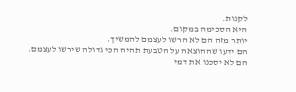לקנות.
היא הסכימה במקום.
יותר מזה הם לא הרשו לעצמם להמשיך.
הם ידעו שההוצאה על הטבעת תהיה הכי גדולה שירשו לעצמם.
הם לא יסכנו את דמי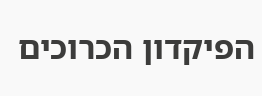הפיקדון הכרוכים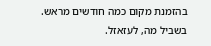בהזמנת מקום כמה חודשים מראש.
בשביל מה, לעזאזל.